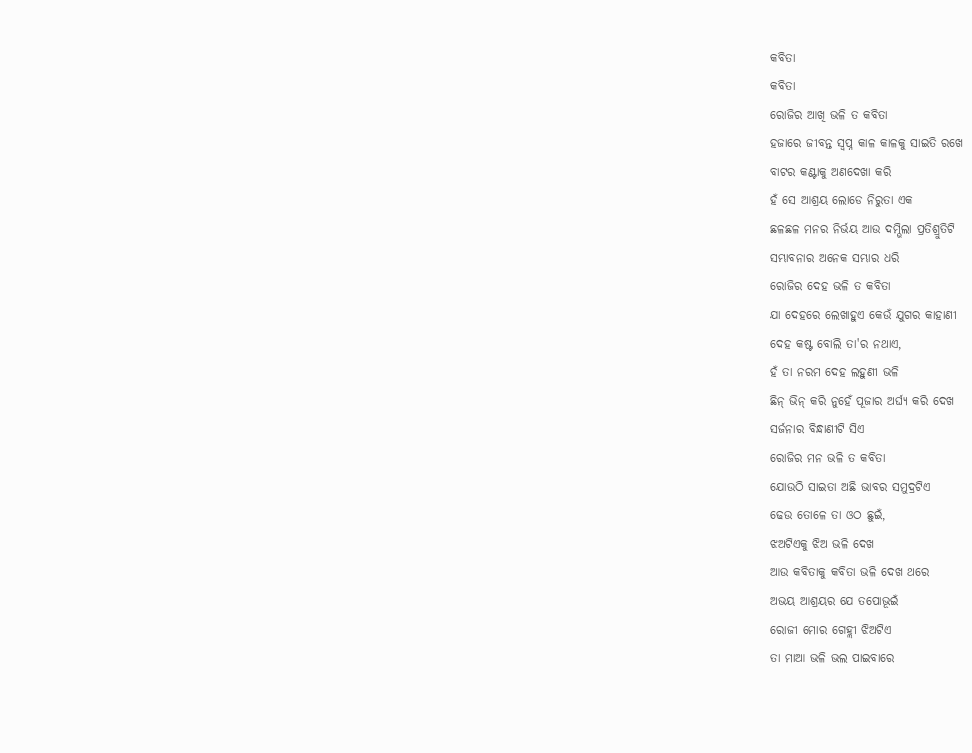କବିତା
କବିତା
ରୋଜିର ଆଖି ଭଳି ତ କବିତା
ହଜାରେ ଜୀବନ୍ତ ସ୍ବପ୍ନ କାଳ କାଳକୁ ସାଇତି ରଖେ
ବାଟର କଣ୍ଟାକୁ ଅଣଦେଖା କରି
ହଁ ସେ ଆଶ୍ରୟ ଲୋଡେ ନିରୁତା ଏକ
ଛଳଛଳ ମନର ନିର୍ଭୟ ଆଉ ଦମ୍ଭିଲା ପ୍ରତିଶ୍ରୁତିଟି
ସମ୍ଭାବନାର ଅନେକ ସମ୍ଭାର ଧରି
ରୋଜିର ଦେହ ଭଳି ତ କବିତା
ଯା ଦେହରେ ଲେଖାହୁଏ କେଉଁ ଯୁଗର କାହାଣୀ
ଦେହ କଷ୍ଟ ବୋଲି ତା'ର ନଥାଏ,
ହଁ ତା ନରମ ଦେହ ଲହୁଣୀ ଭଳି
ଛିନ୍ ଭିନ୍ କରି ନୁହେଁ ପୂଜାର ଅର୍ଘ୍ୟ କରି ଦେଖ
ସର୍ଜନାର ବିନ୍ଧାଣୀଟି ସିଏ
ରୋଜିର ମନ ଭଳି ତ କବିତା
ଯୋଉଠି ସାଇତା ଅଛି ଭାବର ସମୁଦ୍ରଟିଏ
ଢେଉ ତୋଳେ ତା ଓଠ ଛୁଇଁ,
ଝଅଟିଏକୁ ଝିଅ ଭଳି ଦେଖ
ଆଉ କବିତାକୁ କବିତା ଭଳି ଦେଖ ଥରେ
ଅଭୟ ଆଶ୍ରୟର ଯେ ତପୋଭୂଇଁ
ରୋଜୀ ମୋର ଗେହ୍ଲୀ ଝିଅଟିଏ
ତା ମାଆ ଭଳି ଭଲ ପାଇବାରେ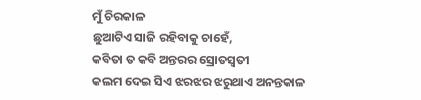ମୁଁ ଚିରକାଳ
ଛୁଆଟିଏ ସାଜି ରହିବାକୁ ଚାହେଁ,
କବିତା ତ କବି ଅନ୍ତରର ସ୍ରୋତସ୍ବତୀ
କଲମ ଦେଇ ସିଏ ଝରଝର ଝରୁଥାଏ ଅନନ୍ତକାଳ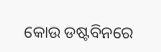କୋଉ ଡଷ୍ଟବିନରେ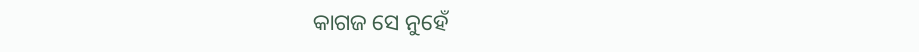କାଗଜ ସେ ନୁହେଁ